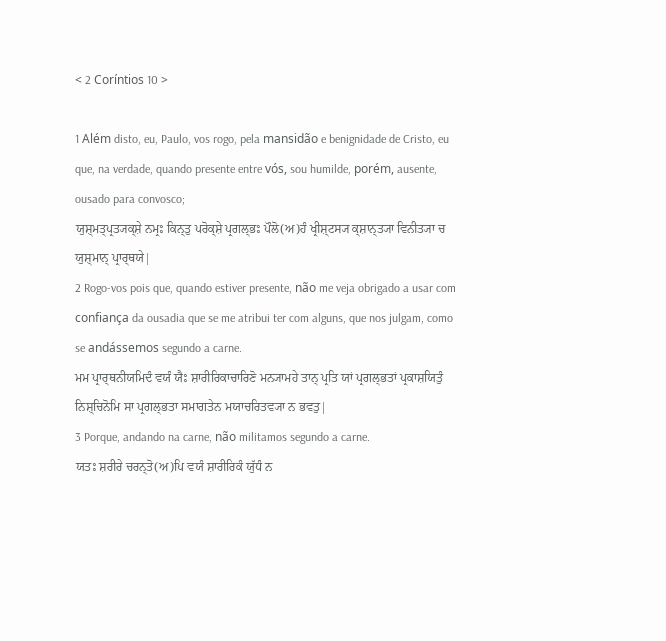< 2 Coríntios 10 >

1 Além disto, eu, Paulo, vos rogo, pela mansidão e benignidade de Cristo, eu que, na verdade, quando presente entre vós, sou humilde, porém, ausente, ousado para convosco;
ਯੁਸ਼੍ਮਤ੍ਪ੍ਰਤ੍ਯਕ੍ਸ਼ੇ ਨਮ੍ਰਃ ਕਿਨ੍ਤੁ ਪਰੋਕ੍ਸ਼ੇ ਪ੍ਰਗਲ੍ਭਃ ਪੌਲੋ(ਅ)ਹੰ ਖ੍ਰੀਸ਼੍ਟਸ੍ਯ ਕ੍ਸ਼ਾਨ੍ਤ੍ਯਾ ਵਿਨੀਤ੍ਯਾ ਚ ਯੁਸ਼੍ਮਾਨ੍ ਪ੍ਰਾਰ੍ਥਯੇ|
2 Rogo-vos pois que, quando estiver presente, não me veja obrigado a usar com confiança da ousadia que se me atribui ter com alguns, que nos julgam, como se andássemos segundo a carne.
ਮਮ ਪ੍ਰਾਰ੍ਥਨੀਯਮਿਦੰ ਵਯੰ ਯੈਃ ਸ਼ਾਰੀਰਿਕਾਚਾਰਿਣੋ ਮਨ੍ਯਾਮਹੇ ਤਾਨ੍ ਪ੍ਰਤਿ ਯਾਂ ਪ੍ਰਗਲ੍ਭਤਾਂ ਪ੍ਰਕਾਸ਼ਯਿਤੁੰ ਨਿਸ਼੍ਚਿਨੋਮਿ ਸਾ ਪ੍ਰਗਲ੍ਭਤਾ ਸਮਾਗਤੇਨ ਮਯਾਚਰਿਤਵ੍ਯਾ ਨ ਭਵਤੁ|
3 Porque, andando na carne, não militamos segundo a carne.
ਯਤਃ ਸ਼ਰੀਰੇ ਚਰਨ੍ਤੋ(ਅ)ਪਿ ਵਯੰ ਸ਼ਾਰੀਰਿਕੰ ਯੁੱਧੰ ਨ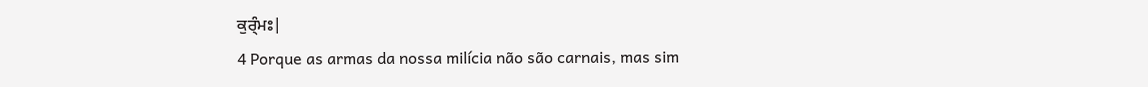ਕੁਰ੍ੰਮਃ|
4 Porque as armas da nossa milícia não são carnais, mas sim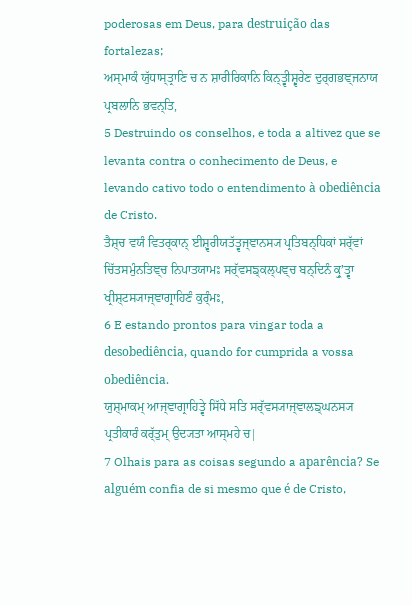poderosas em Deus, para destruição das fortalezas;
ਅਸ੍ਮਾਕੰ ਯੁੱਧਾਸ੍ਤ੍ਰਾਣਿ ਚ ਨ ਸ਼ਾਰੀਰਿਕਾਨਿ ਕਿਨ੍ਤ੍ਵੀਸ਼੍ਵਰੇਣ ਦੁਰ੍ਗਭਞ੍ਜਨਾਯ ਪ੍ਰਬਲਾਨਿ ਭਵਨ੍ਤਿ,
5 Destruindo os conselhos, e toda a altivez que se levanta contra o conhecimento de Deus, e levando cativo todo o entendimento à obediência de Cristo.
ਤੈਸ਼੍ਚ ਵਯੰ ਵਿਤਰ੍ਕਾਨ੍ ਈਸ਼੍ਵਰੀਯਤੱਤ੍ਵਜ੍ਞਾਨਸ੍ਯ ਪ੍ਰਤਿਬਨ੍ਧਿਕਾਂ ਸਰ੍ੱਵਾਂ ਚਿੱਤਸਮੁੰਨਤਿਞ੍ਚ ਨਿਪਾਤਯਾਮਃ ਸਰ੍ੱਵਸਙ੍ਕਲ੍ਪਞ੍ਚ ਬਨ੍ਦਿਨੰ ਕ੍ਰੁʼਤ੍ਵਾ ਖ੍ਰੀਸ਼੍ਟਸ੍ਯਾਜ੍ਞਾਗ੍ਰਾਹਿਣੰ ਕੁਰ੍ੰਮਃ,
6 E estando prontos para vingar toda a desobediência, quando for cumprida a vossa obediência.
ਯੁਸ਼੍ਮਾਕਮ੍ ਆਜ੍ਞਾਗ੍ਰਾਹਿਤ੍ਵੇ ਸਿੱਧੇ ਸਤਿ ਸਰ੍ੱਵਸ੍ਯਾਜ੍ਞਾਲਙ੍ਘਨਸ੍ਯ ਪ੍ਰਤੀਕਾਰੰ ਕਰ੍ੱਤੁਮ੍ ਉਦ੍ਯਤਾ ਆਸ੍ਮਹੇ ਚ|
7 Olhais para as coisas segundo a aparência? Se alguém confia de si mesmo que é de Cristo,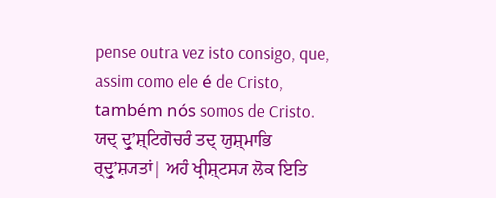pense outra vez isto consigo, que, assim como ele é de Cristo, também nós somos de Cristo.
ਯਦ੍ ਦ੍ਰੁʼਸ਼੍ਟਿਗੋਚਰੰ ਤਦ੍ ਯੁਸ਼੍ਮਾਭਿ ਰ੍ਦ੍ਰੁʼਸ਼੍ਯਤਾਂ| ਅਹੰ ਖ੍ਰੀਸ਼੍ਟਸ੍ਯ ਲੋਕ ਇਤਿ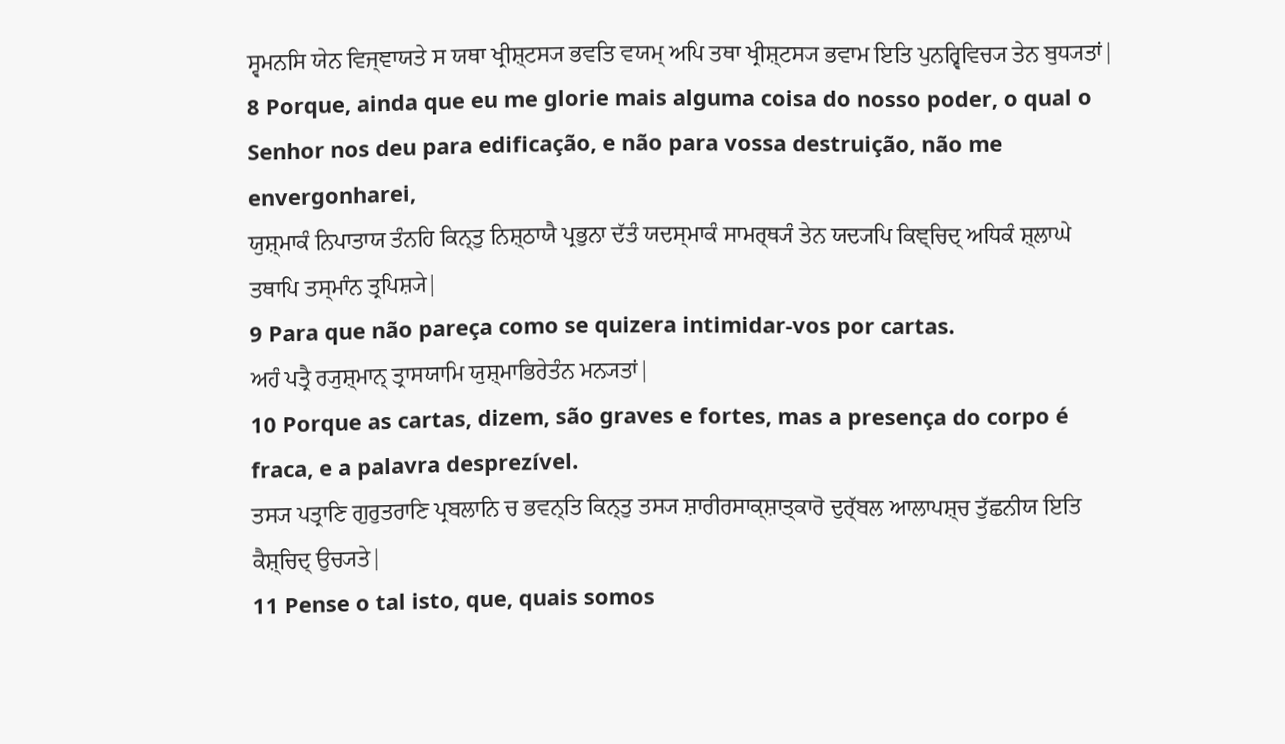ਸ੍ਵਮਨਸਿ ਯੇਨ ਵਿਜ੍ਞਾਯਤੇ ਸ ਯਥਾ ਖ੍ਰੀਸ਼੍ਟਸ੍ਯ ਭਵਤਿ ਵਯਮ੍ ਅਪਿ ਤਥਾ ਖ੍ਰੀਸ਼੍ਟਸ੍ਯ ਭਵਾਮ ਇਤਿ ਪੁਨਰ੍ਵਿਵਿਚ੍ਯ ਤੇਨ ਬੁਧ੍ਯਤਾਂ|
8 Porque, ainda que eu me glorie mais alguma coisa do nosso poder, o qual o Senhor nos deu para edificação, e não para vossa destruição, não me envergonharei,
ਯੁਸ਼੍ਮਾਕੰ ਨਿਪਾਤਾਯ ਤੰਨਹਿ ਕਿਨ੍ਤੁ ਨਿਸ਼੍ਠਾਯੈ ਪ੍ਰਭੁਨਾ ਦੱਤੰ ਯਦਸ੍ਮਾਕੰ ਸਾਮਰ੍ਥ੍ਯੰ ਤੇਨ ਯਦ੍ਯਪਿ ਕਿਞ੍ਚਿਦ੍ ਅਧਿਕੰ ਸ਼੍ਲਾਘੇ ਤਥਾਪਿ ਤਸ੍ਮਾੰਨ ਤ੍ਰਪਿਸ਼੍ਯੇ|
9 Para que não pareça como se quizera intimidar-vos por cartas.
ਅਹੰ ਪਤ੍ਰੈ ਰ੍ਯੁਸ਼੍ਮਾਨ੍ ਤ੍ਰਾਸਯਾਮਿ ਯੁਸ਼੍ਮਾਭਿਰੇਤੰਨ ਮਨ੍ਯਤਾਂ|
10 Porque as cartas, dizem, são graves e fortes, mas a presença do corpo é fraca, e a palavra desprezível.
ਤਸ੍ਯ ਪਤ੍ਰਾਣਿ ਗੁਰੁਤਰਾਣਿ ਪ੍ਰਬਲਾਨਿ ਚ ਭਵਨ੍ਤਿ ਕਿਨ੍ਤੁ ਤਸ੍ਯ ਸ਼ਾਰੀਰਸਾਕ੍ਸ਼ਾਤ੍ਕਾਰੋ ਦੁਰ੍ੱਬਲ ਆਲਾਪਸ਼੍ਚ ਤੁੱਛਨੀਯ ਇਤਿ ਕੈਸ਼੍ਚਿਦ੍ ਉਚ੍ਯਤੇ|
11 Pense o tal isto, que, quais somos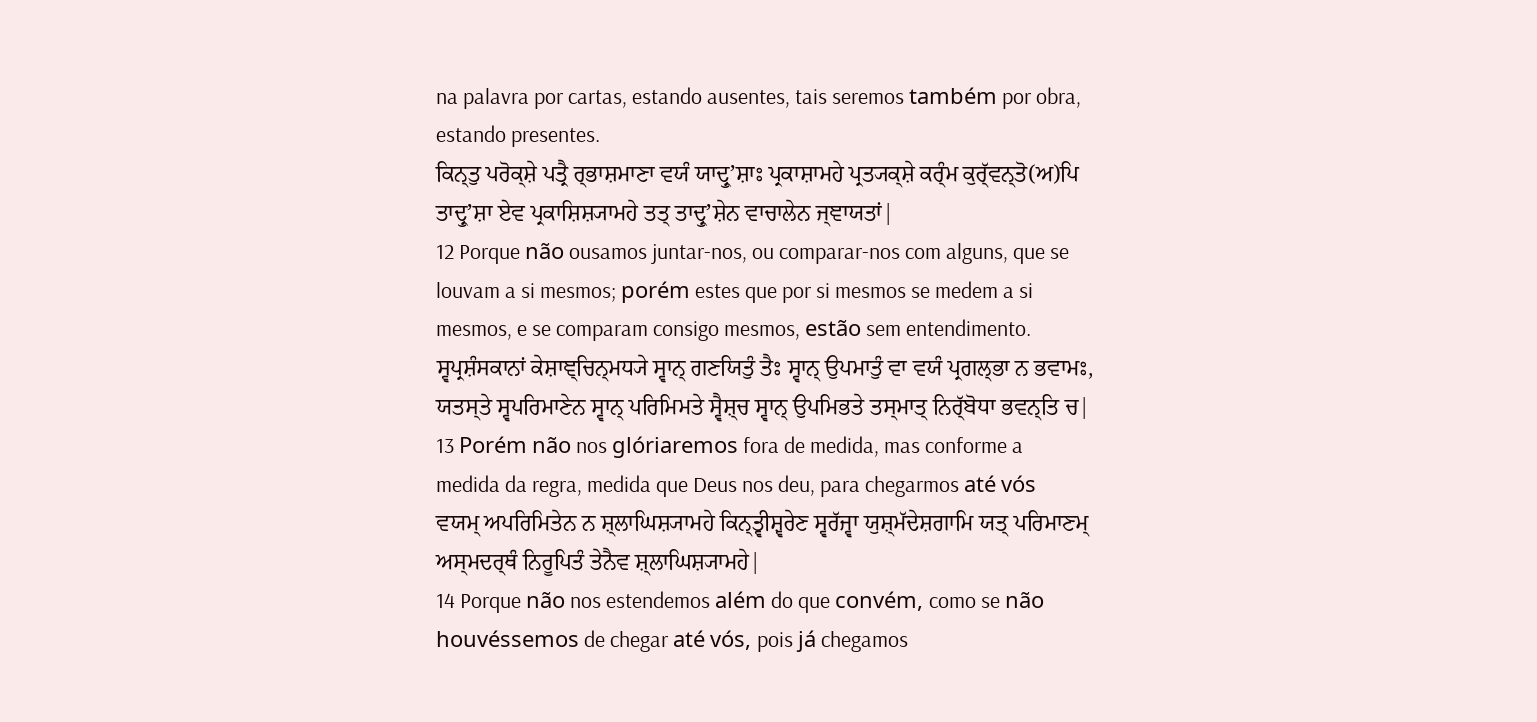na palavra por cartas, estando ausentes, tais seremos também por obra, estando presentes.
ਕਿਨ੍ਤੁ ਪਰੋਕ੍ਸ਼ੇ ਪਤ੍ਰੈ ਰ੍ਭਾਸ਼ਮਾਣਾ ਵਯੰ ਯਾਦ੍ਰੁʼਸ਼ਾਃ ਪ੍ਰਕਾਸ਼ਾਮਹੇ ਪ੍ਰਤ੍ਯਕ੍ਸ਼ੇ ਕਰ੍ੰਮ ਕੁਰ੍ੱਵਨ੍ਤੋ(ਅ)ਪਿ ਤਾਦ੍ਰੁʼਸ਼ਾ ਏਵ ਪ੍ਰਕਾਸ਼ਿਸ਼੍ਯਾਮਹੇ ਤਤ੍ ਤਾਦ੍ਰੁʼਸ਼ੇਨ ਵਾਚਾਲੇਨ ਜ੍ਞਾਯਤਾਂ|
12 Porque não ousamos juntar-nos, ou comparar-nos com alguns, que se louvam a si mesmos; porém estes que por si mesmos se medem a si mesmos, e se comparam consigo mesmos, estão sem entendimento.
ਸ੍ਵਪ੍ਰਸ਼ੰਸਕਾਨਾਂ ਕੇਸ਼ਾਞ੍ਚਿਨ੍ਮਧ੍ਯੇ ਸ੍ਵਾਨ੍ ਗਣਯਿਤੁੰ ਤੈਃ ਸ੍ਵਾਨ੍ ਉਪਮਾਤੁੰ ਵਾ ਵਯੰ ਪ੍ਰਗਲ੍ਭਾ ਨ ਭਵਾਮਃ, ਯਤਸ੍ਤੇ ਸ੍ਵਪਰਿਮਾਣੇਨ ਸ੍ਵਾਨ੍ ਪਰਿਮਿਮਤੇ ਸ੍ਵੈਸ਼੍ਚ ਸ੍ਵਾਨ੍ ਉਪਮਿਭਤੇ ਤਸ੍ਮਾਤ੍ ਨਿਰ੍ੱਬੋਧਾ ਭਵਨ੍ਤਿ ਚ|
13 Porém não nos glóriaremos fora de medida, mas conforme a medida da regra, medida que Deus nos deu, para chegarmos até vós
ਵਯਮ੍ ਅਪਰਿਮਿਤੇਨ ਨ ਸ਼੍ਲਾਘਿਸ਼੍ਯਾਮਹੇ ਕਿਨ੍ਤ੍ਵੀਸ਼੍ਵਰੇਣ ਸ੍ਵਰੱਜ੍ਵਾ ਯੁਸ਼੍ਮੱਦੇਸ਼ਗਾਮਿ ਯਤ੍ ਪਰਿਮਾਣਮ੍ ਅਸ੍ਮਦਰ੍ਥੰ ਨਿਰੂਪਿਤੰ ਤੇਨੈਵ ਸ਼੍ਲਾਘਿਸ਼੍ਯਾਮਹੇ|
14 Porque não nos estendemos além do que convém, como se não houvéssemos de chegar até vós, pois já chegamos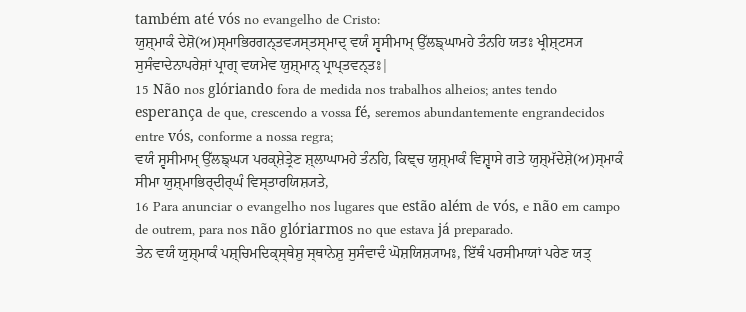também até vós no evangelho de Cristo:
ਯੁਸ਼੍ਮਾਕੰ ਦੇਸ਼ੋ(ਅ)ਸ੍ਮਾਭਿਰਗਨ੍ਤਵ੍ਯਸ੍ਤਸ੍ਮਾਦ੍ ਵਯੰ ਸ੍ਵਸੀਮਾਮ੍ ਉੱਲਙ੍ਘਾਮਹੇ ਤੰਨਹਿ ਯਤਃ ਖ੍ਰੀਸ਼੍ਟਸ੍ਯ ਸੁਸੰਵਾਦੇਨਾਪਰੇਸ਼ਾਂ ਪ੍ਰਾਗ੍ ਵਯਮੇਵ ਯੁਸ਼੍ਮਾਨ੍ ਪ੍ਰਾਪ੍ਤਵਨ੍ਤਃ|
15 Não nos glóriando fora de medida nos trabalhos alheios; antes tendo esperança de que, crescendo a vossa fé, seremos abundantemente engrandecidos entre vós, conforme a nossa regra;
ਵਯੰ ਸ੍ਵਸੀਮਾਮ੍ ਉੱਲਙ੍ਘ੍ਯ ਪਰਕ੍ਸ਼ੇਤ੍ਰੇਣ ਸ਼੍ਲਾਘਾਮਹੇ ਤੰਨਹਿ, ਕਿਞ੍ਚ ਯੁਸ਼੍ਮਾਕੰ ਵਿਸ਼੍ਵਾਸੇ ਗਤੇ ਯੁਸ਼੍ਮੱਦੇਸ਼ੇ(ਅ)ਸ੍ਮਾਕੰ ਸੀਮਾ ਯੁਸ਼੍ਮਾਭਿਰ੍ਦੀਰ੍ਘੰ ਵਿਸ੍ਤਾਰਯਿਸ਼੍ਯਤੇ,
16 Para anunciar o evangelho nos lugares que estão além de vós, e não em campo de outrem, para nos não glóriarmos no que estava já preparado.
ਤੇਨ ਵਯੰ ਯੁਸ਼੍ਮਾਕੰ ਪਸ਼੍ਚਿਮਦਿਕ੍ਸ੍ਥੇਸ਼ੁ ਸ੍ਥਾਨੇਸ਼ੁ ਸੁਸੰਵਾਦੰ ਘੋਸ਼ਯਿਸ਼੍ਯਾਮਃ, ਇੱਥੰ ਪਰਸੀਮਾਯਾਂ ਪਰੇਣ ਯਤ੍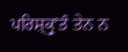ਪਰਿਸ਼੍ਕ੍ਰੁʼਤੰ ਤੇਨ ਨ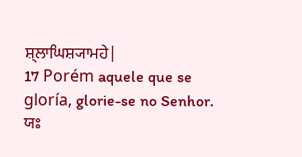ਸ਼੍ਲਾਘਿਸ਼੍ਯਾਮਹੇ|
17 Porém aquele que se gloría, glorie-se no Senhor.
ਯਃ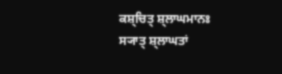ਕਸ਼੍ਚਿਤ੍ ਸ਼੍ਲਾਘਮਾਨਃ ਸ੍ਯਾਤ੍ ਸ਼੍ਲਾਘਤਾਂ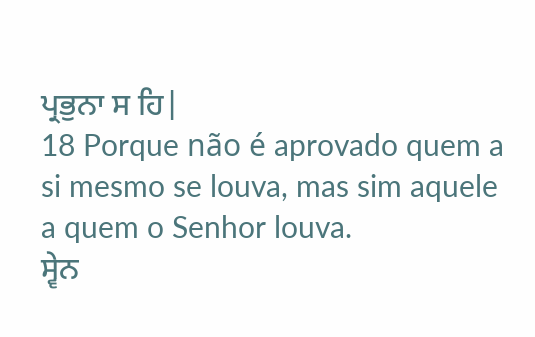ਪ੍ਰਭੁਨਾ ਸ ਹਿ|
18 Porque não é aprovado quem a si mesmo se louva, mas sim aquele a quem o Senhor louva.
ਸ੍ਵੇਨ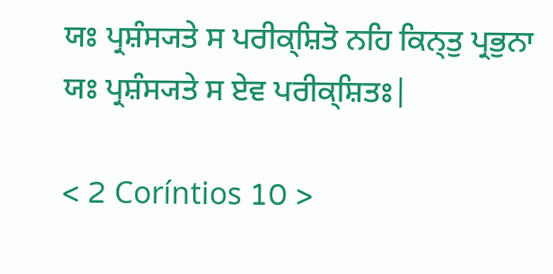ਯਃ ਪ੍ਰਸ਼ੰਸ੍ਯਤੇ ਸ ਪਰੀਕ੍ਸ਼ਿਤੋ ਨਹਿ ਕਿਨ੍ਤੁ ਪ੍ਰਭੁਨਾ ਯਃ ਪ੍ਰਸ਼ੰਸ੍ਯਤੇ ਸ ਏਵ ਪਰੀਕ੍ਸ਼ਿਤਃ|

< 2 Coríntios 10 >